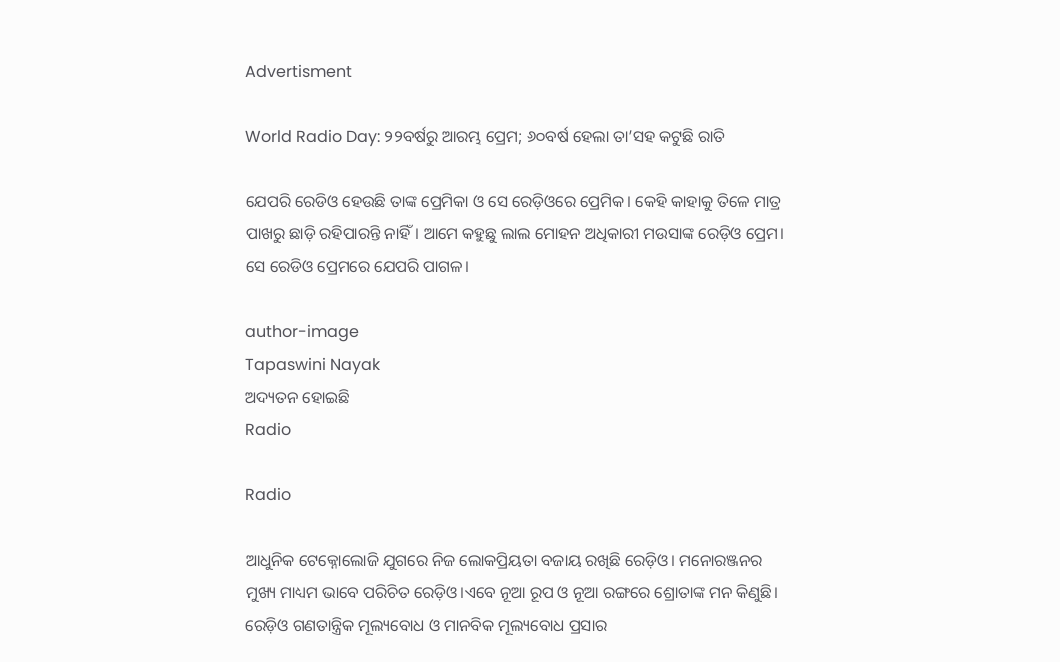Advertisment

World Radio Day: ୨୨ବର୍ଷରୁ ଆରମ୍ଭ ପ୍ରେମ; ୬୦ବର୍ଷ ହେଲା ତା’ସହ କଟୁଛି ରାତି

ଯେପରି ରେଡିଓ ହେଉଛି ତାଙ୍କ ପ୍ରେମିକା ଓ ସେ ରେଡ଼ିଓରେ ପ୍ରେମିକ। କେହି କାହାକୁ ତିଳେ ମାତ୍ର ପାଖରୁ ଛାଡ଼ି ରହିପାରନ୍ତି ନାହିଁ। ଆମେ କହୁଛୁ ଲାଲ ମୋହନ ଅଧିକାରୀ ମଉସାଙ୍କ ରେଡ଼ିଓ ପ୍ରେମ। ସେ ରେଡିଓ ପ୍ରେମରେ ଯେପରି ପାଗଳ।

author-image
Tapaswini Nayak
ଅଦ୍ୟତନ ହୋଇଛି
Radio

Radio

ଆଧୁନିକ ଟେକ୍ନୋଲୋଜି ଯୁଗରେ ନିଜ ଲୋକପ୍ରିୟତା ବଜାୟ ରଖିଛି ରେଡ଼ିଓ। ମନୋରଞ୍ଜନର ମୁଖ୍ୟ ମାଧ୍ୟମ ଭାବେ ପରିଚିତ ରେଡ଼ିଓ।ଏବେ ନୂଆ ରୂପ ଓ ନୂଆ ରଙ୍ଗରେ ଶ୍ରୋତାଙ୍କ ମନ କିଣୁଛି। ରେଡ଼ିଓ ଗଣତାନ୍ତ୍ରିକ ମୂଲ୍ୟବୋଧ ଓ ମାନବିକ ମୂଲ୍ୟବୋଧ ପ୍ରସାର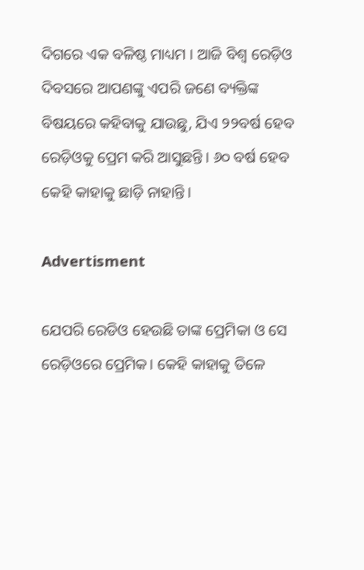ଦିଗରେ ଏକ ବଳିଷ୍ଠ ମାଧ୍ୟମ । ଆଜି ବିଶ୍ୱ ରେଡ଼ିଓ ଦିବସରେ ଆପଣଙ୍କୁ ଏପରି ଜଣେ ବ୍ୟକ୍ତିଙ୍କ ବିଷୟରେ କହିବାକୁ ଯାଉଛୁ, ଯିଏ ୨୨ବର୍ଷ ହେବ ରେଡ଼ିଓକୁ ପ୍ରେମ କରି ଆସୁଛନ୍ତି। ୬୦ ବର୍ଷ ହେବ କେହି କାହାକୁ ଛାଡ଼ି ନାହାନ୍ତି।

Advertisment

ଯେପରି ରେଡିଓ ହେଉଛି ତାଙ୍କ ପ୍ରେମିକା ଓ ସେ ରେଡ଼ିଓରେ ପ୍ରେମିକ। କେହି କାହାକୁ ତିଳେ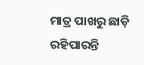ମାତ୍ର ପାଖରୁ ଛାଡ଼ି ରହିପାରନ୍ତି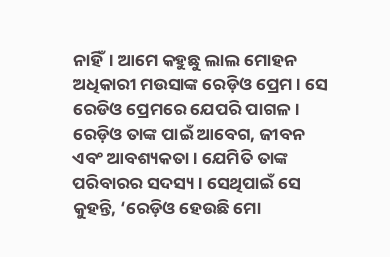ନାହିଁ। ଆମେ କହୁଛୁ ଲାଲ ମୋହନ ଅଧିକାରୀ ମଉସାଙ୍କ ରେଡ଼ିଓ ପ୍ରେମ। ସେ ରେଡିଓ ପ୍ରେମରେ ଯେପରି ପାଗଳ। ରେଡ଼ିଓ ତାଙ୍କ ପାଇଁ ଆବେଗ, ଜୀବନ ଏବଂ ଆବଶ୍ୟକତା। ଯେମିତି ତାଙ୍କ ପରିବାରର ସଦସ୍ୟ। ସେଥିପାଇଁ ସେ କୁହନ୍ତି, ‘ରେଡ଼ିଓ ହେଉଛି ମୋ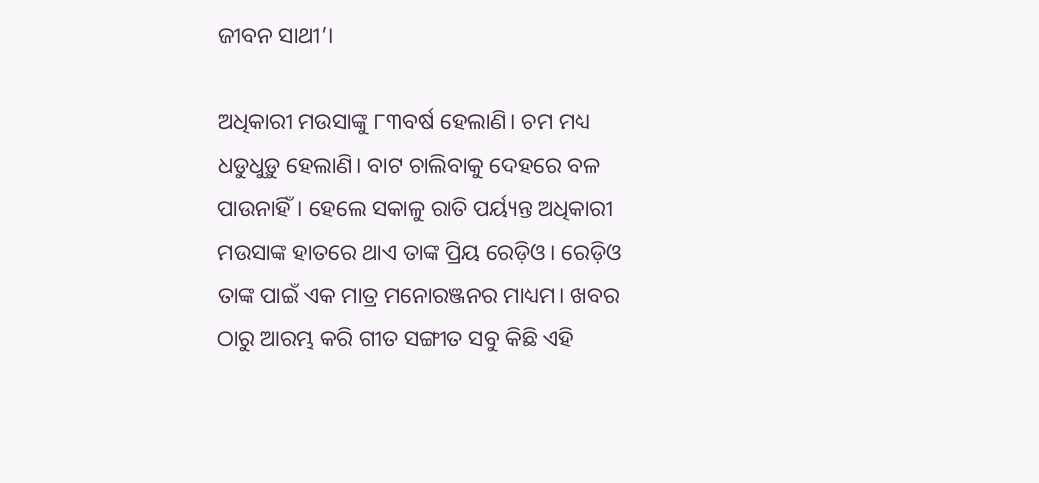ଜୀବନ ସାଥୀ’।

ଅଧିକାରୀ ମଉସାଙ୍କୁ ୮୩ବର୍ଷ ହେଲାଣି। ଚମ ମଧ୍ୟ ଧଡୁଧୁଡ଼ୁ ହେଲାଣି। ବାଟ ଚାଲିବାକୁ ଦେହରେ ବଳ ପାଉନାହିଁ। ହେଲେ ସକାଳୁ ରାତି ପର୍ୟ୍ୟନ୍ତ ଅଧିକାରୀ ମଉସାଙ୍କ ହାତରେ ଥାଏ ତାଙ୍କ ପ୍ରିୟ ରେଡ଼ିଓ। ରେଡ଼ିଓ ତାଙ୍କ ପାଇଁ ଏକ ମାତ୍ର ମନୋରଞ୍ଜନର ମାଧ୍ୟମ। ଖବର ଠାରୁ ଆରମ୍ଭ କରି ଗୀତ ସଙ୍ଗୀତ ସବୁ କିଛି ଏହି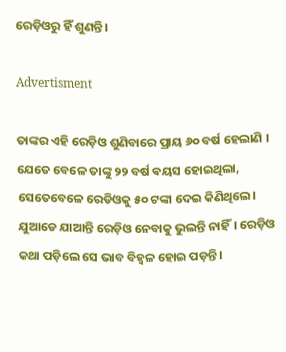ରେଡ଼ିଓରୁ ହିଁ ଶୁଣନ୍ତି।

Advertisment

ତାଙ୍କର ଏହି ରେଡ଼ିଓ ଶୁଣିବାରେ ପ୍ରାୟ ୬୦ ବର୍ଷ ହେଲାଣି । ଯେତେ ବେଳେ ତାଙ୍କୁ ୨୨ ବର୍ଷ ଵୟସ ହୋଇଥିଲା, ସେତେବେଳେ ରେଡିଓକୁ ୫୦ ଟଙ୍କା ଦେଇ କିଣିଥିଲେ। ଯୁଆଡେ ଯାଆନ୍ତି ରେଡ଼ିଓ ନେବାକୁ ଭୁଲନ୍ତି ନାହିଁ। ରେଡ଼ିଓ କଥା ପଡ଼ିଲେ ସେ ଭାବ ବିହ୍ୱଳ ହୋଇ ପଡ଼ନ୍ତି।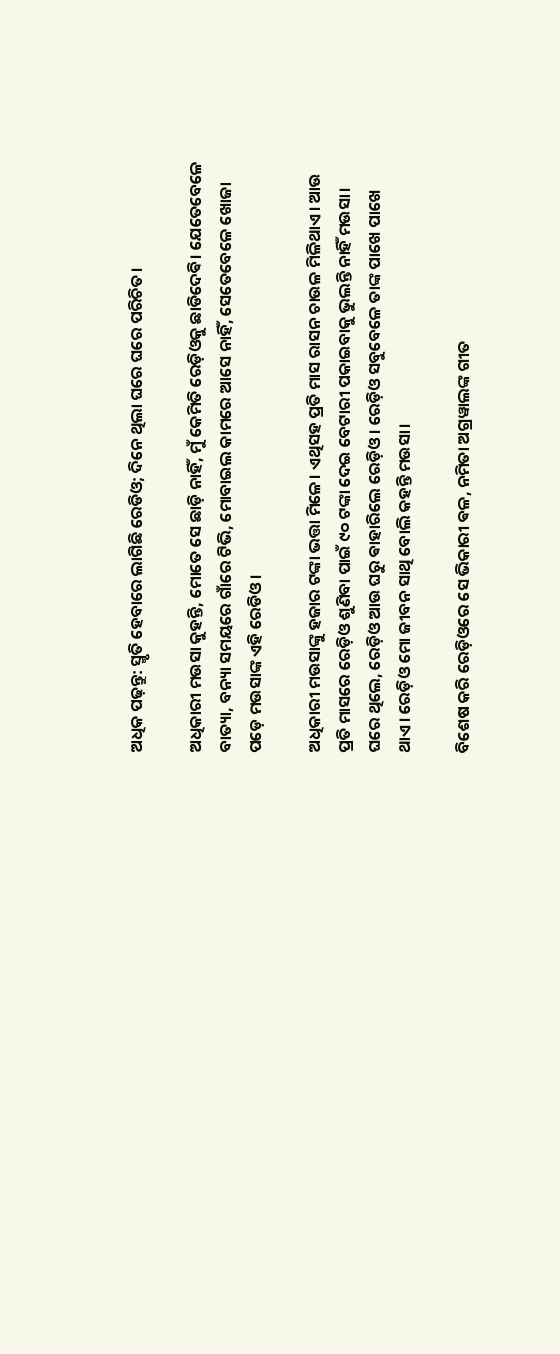ଅଧିକ ପଢ଼ନ୍ତୁ: ସ୍ମୃତି ହେବାରେ ଲାଗିଛି ରେଡିଓ; ଦିନେ ଥିଲା ଘରେ ଘରେ ପରିଚିତ।

ଅଧିକାରୀ ମଉସା କୁହନ୍ତି, ମୋତେ ସେ ଛାଡ଼ି ନାହିଁ, ମୁଁ କେମିତି ରେଡ଼ିଓକୁ ଛାଡିଦେଵି। ଯେତେବେଳେ ବାତ୍ୟା, ବନ୍ୟା ସମୟରେ ଗାଁରେ ଟିଭି, ମୋବାଇଲ କାମରେ ଆସେ ନାହିଁ, ସେତେବେଳେ ଖୋଜା ପଡ଼େ ମଉସାଙ୍କ ଏହି ରେଡିଓ ।

ଅଧିକାରୀ ମଉସାଙ୍କୁ ହଜାର ଟଙ୍କା ଭତ୍ତା ମିଳେ। ଏଥିସହ ପ୍ରତି ମାସ ରାସନ ଚାଉଳ ମିଳିଥାଏ। ଆଉ ପ୍ରତି ମାସରେ ରେଡ଼ିଓ ଶୁଣିବା ପାଇଁ ୯୦ ଟଙ୍କା ଦେଇ ବେଟାରୀ ପକାଇବାକୁ ଭୁଲନ୍ତି ନାହିଁ ମଉସା। ଘରେ ଥିଲେ, ରେଡ଼ିଓ ଆଉ ଘରୁ ଵାହାରିଲେ ରେଡ଼ିଓ। ରେଡ଼ିଓ ସବୁବେଳେ ତାଙ୍କ ପାଖେ ପାଖେ ଥାଏ। ରେଡ଼ିଓ ମୋ ଜୀବନ ସାଥି ବୋଲି କହନ୍ତି ମଉସା।

ବିଶେଷ କରି ରେଡ଼ିଓରେ ସେ ଭିକାରୀ ଵଳ, ନମିତା ଅଗ୍ରୱାଲଙ୍କ ଗୀତ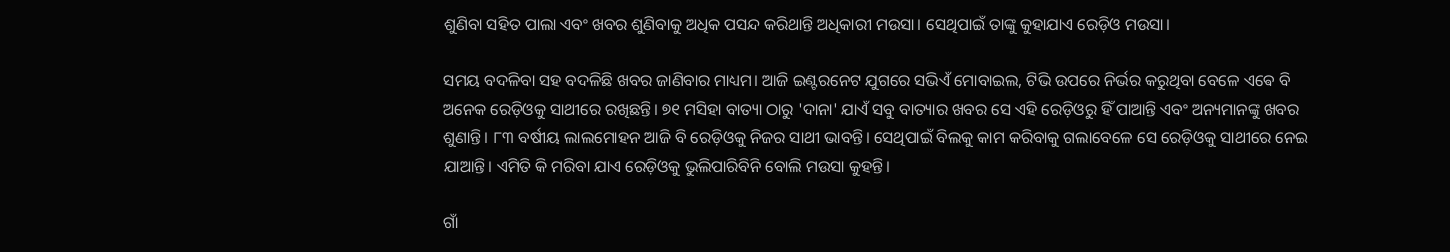ଶୁଣିବା ସହିତ ପାଲା ଏବଂ ଖବର ଶୁଣିବାକୁ ଅଧିକ ପସନ୍ଦ କରିଥାନ୍ତି ଅଧିକାରୀ ମଉସା। ସେଥିପାଇଁ ତାଙ୍କୁ କୁହାଯାଏ ରେଡ଼ିଓ ମଉସା।

ସମୟ ବଦଳିବା ସହ ବଦଳିଛି ଖବର ଜାଣିବାର ମାଧ୍ୟମ। ଆଜି ଇଣ୍ଟରନେଟ ଯୁଗରେ ସଭିଏଁ ମୋବାଇଲ, ଟିଭି ଉପରେ ନିର୍ଭର କରୁଥିବା ବେଳେ ଏଵେ ବି ଅନେକ ରେଡ଼ିଓକୁ ସାଥୀରେ ରଖିଛନ୍ତି। ୭୧ ମସିହା ବାତ୍ୟା ଠାରୁ 'ଦାନା' ଯାଏଁ ସବୁ ବାତ୍ୟାର ଖବର ସେ ଏହି ରେଡ଼ିଓରୁ ହିଁ ପାଆନ୍ତି ଏବଂ ଅନ୍ୟମାନଙ୍କୁ ଖବର ଶୁଣାନ୍ତି। ୮୩ ବର୍ଷୀୟ ଲାଲମୋହନ ଆଜି ବି ରେଡ଼ିଓକୁ ନିଜର ସାଥୀ ଭାବନ୍ତି। ସେଥିପାଇଁ ବିଲକୁ କାମ କରିବାକୁ ଗଲାବେଳେ ସେ ରେଡ଼ିଓକୁ ସାଥୀରେ ନେଇ ଯାଆନ୍ତି। ଏମିତି କି ମରିବା ଯାଏ ରେଡ଼ିଓକୁ ଭୁଲିପାରିବିନି ବୋଲି ମଉସା କୁହନ୍ତି।

ଗାଁ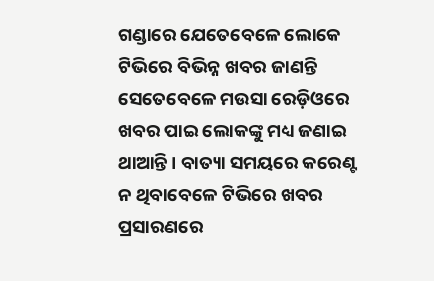ଗଣ୍ଡାରେ ଯେତେବେଳେ ଲୋକେ ଟିଭିରେ ବିଭିନ୍ନ ଖବର ଜାଣନ୍ତି ସେତେବେଳେ ମଉସା ରେଡ଼ିଓରେ ଖବର ପାଇ ଲୋକଙ୍କୁ ମଧ୍ୟ ଜଣାଇ ଥାଆନ୍ତି। ବାତ୍ୟା ସମୟରେ କରେଣ୍ଟ ନ ଥିବାବେଳେ ଟିଭିରେ ଖବର ପ୍ରସାରଣରେ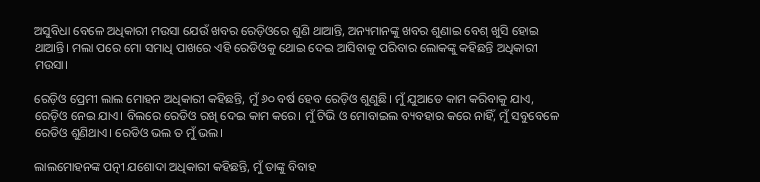ଅସୁବିଧା ବେଳେ ଅଧିକାରୀ ମଉସା ଯେଉଁ ଖବର ରେଡ଼ିଓରେ ଶୁଣି ଥାଆନ୍ତି, ଅନ୍ୟମାନଙ୍କୁ ଖବର ଶୁଣାଇ ବେଶ୍ ଖୁସି ହୋଇ ଥାଆନ୍ତି। ମଲା ପରେ ମୋ ସମାଧି ପାଖରେ ଏହି ରେଡିଓକୁ ଥୋଇ ଦେଇ ଆସିବାକୁ ପରିବାର ଲୋକଙ୍କୁ କହିଛନ୍ତି ଅଧିକାରୀ ମଉସା।

ରେଡ଼ିଓ ପ୍ରେମୀ ଲାଲ ମୋହନ ଅଧିକାରୀ କହିଛନ୍ତି, ମୁଁ ୬୦ ବର୍ଷ ହେବ ରେଡ଼ିଓ ଶୁଣୁଛି। ମୁଁ ଯୁଆଡେ କାମ କରିବାକୁ ଯାଏ, ରେଡ଼ିଓ ନେଇ ଯାଏ। ବିଲରେ ରେଡିଓ ରଖି ଦେଇ କାମ କରେ। ମୁଁ ଟିଭି ଓ ମୋବାଇଲ ବ୍ୟବହାର କରେ ନାହିଁ, ମୁଁ ସବୁବେଳେ ରେଡିଓ ଶୁଣିଥାଏ। ରେଡିଓ ଭଲ ତ ମୁଁ ଭଲ।

ଲାଲମୋହନଙ୍କ ପତ୍ନୀ ଯଶୋଦା ଅଧିକାରୀ କହିଛନ୍ତି, ମୁଁ ତାଙ୍କୁ ବିବାହ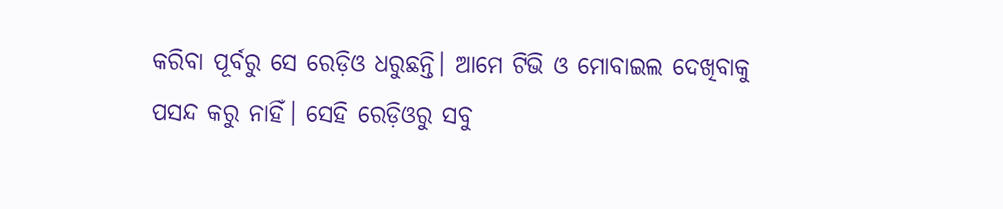କରିବା ପୂର୍ବରୁ ସେ ରେଡ଼ିଓ ଧରୁଛନ୍ତି। ଆମେ ଟିଭି ଓ ମୋବାଇଲ ଦେଖିବାକୁ ପସନ୍ଦ କରୁ ନାହିଁ। ସେହି ରେଡ଼ିଓରୁ ସବୁ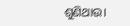ଶୁଣିଥାଉ।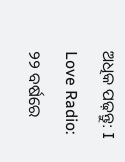ଅଧିକ ପଢ଼ନ୍ତୁ: I Love Radio: ୨୨ ବର୍ଷରେ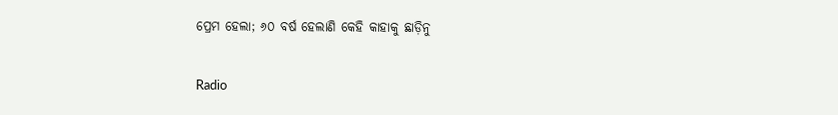ପ୍ରେମ ହେଲା; ୬୦ ବର୍ଷ ହେଲାଣି କେହି କାହାକୁ ଛାଡ଼ିନୁ

Radio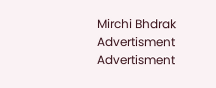Mirchi Bhdrak
Advertisment
Advertisment